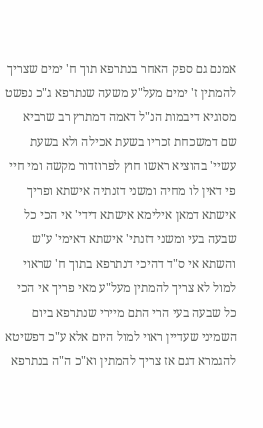אמנם גם ספק האחר בנתרפא תוך ח' ימים שצריך להמתין ז' ימים מעל"ע משעה שנתרפא ג"כ נפשט מסוגיא דיבמות הנ"ל דאמה דמתרץ רב שרביא שם דמשכחת זכריו בשעת אכילה ולא בשעת עשיי' בהוציא ראשו חוץ לפרוזדור מקשה ומי חיי פי דאין לו מחיה ומשני דזנתיה אישתא ופריך אישתא דמאן אילימא אישתא דידי' אי הכי כל שבעה בעי ומשני דזנתי' אישתא דאימי' ע"ש והשתא אי ס"ד דהיכי דנתרפא בתוך ח' שראוי למול לא צריך להמתין מעל"ע מאי פריך אי הכי כל שבעה בעי הרי התם מיירי שנתרפא ביום השמיני שעדיין ראוי למול היום אלא ע"כ דפשיטא להגמרא דגם אז צריך להמתין וא"כ ה"ה בנתרפא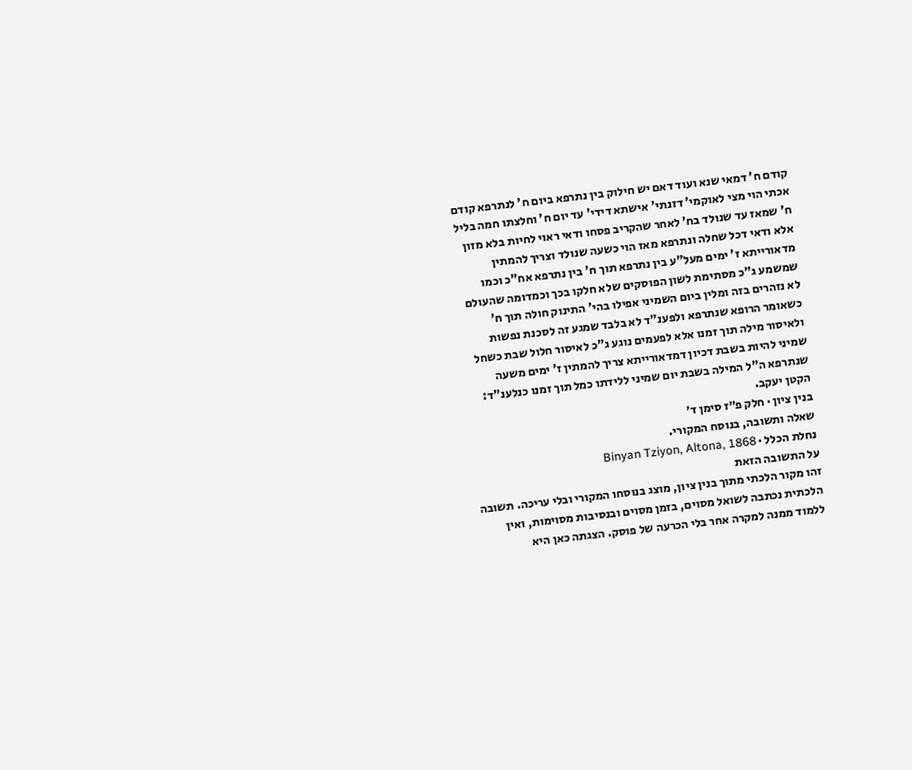קודם ח' דמאי שנא ועוד דאם יש חילוק בין נתרפא ביום ח' לנתרפא קודם אכתי הוי מצי לאוקמי' דזנתי' אישתא דידי' עד יום ח' וחלצתו חמה בליל ח' שמאז עד שנולד בח' לאחר שהקריב פסחו ודאי ראוי לחיות בלא מזון אלא ודאי דכל שחלה ונתרפא מאז הוי כשעה שנולד וצריך להמתין מדאורייתא ז' ימים מעל"ע בין נתרפא תוך ח' בין נתרפא אח"כ וכמו שמשמע ג"כ מסתימת לשון הפוסקים שלא חלקו בכך וכמדומה שהעולם לא נזהרים בזה ומלין ביום השמיני אפילו בהי' התינוק חולה תוך ח' כשאומר הרופא שנתרפא ולפענ"ד לא בלבד שמגע זה לסכנת נפשות ולאיסור מילה תוך זמנו אלא לפעמים נוגע ג"כ לאיסור חלול שבת כשחל שמיני להיות בשבת דכיון דמדאורייתא צריך להמתין ז' ימים משעה שנתרפא ה"ל המילה בשבת יום שמיני ללידתו כמל תוך זמנו כנלענ"ד: הקטן יעקב.
בנין ציון · חלק פ״ז סימן ד׳
שאלה ותשובה, בנוסח המקורי.
נחלת הכלל · Binyan Tziyon, Altona, 1868
על התשובה הזאת
זהו מקור הלכתי מתוך בנין ציון, מוצג בנוסחו המקורי ובלי עריכה. תשובה הלכתית נכתבה לשואל מסוים, בזמן מסוים ובנסיבות מסוימות, ואין ללמוד ממנה למקרה אחר בלי הכרעה של פוסק. הצגתה כאן היא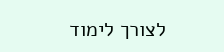לצורך לימוד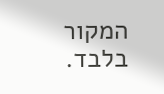המקור בלבד.